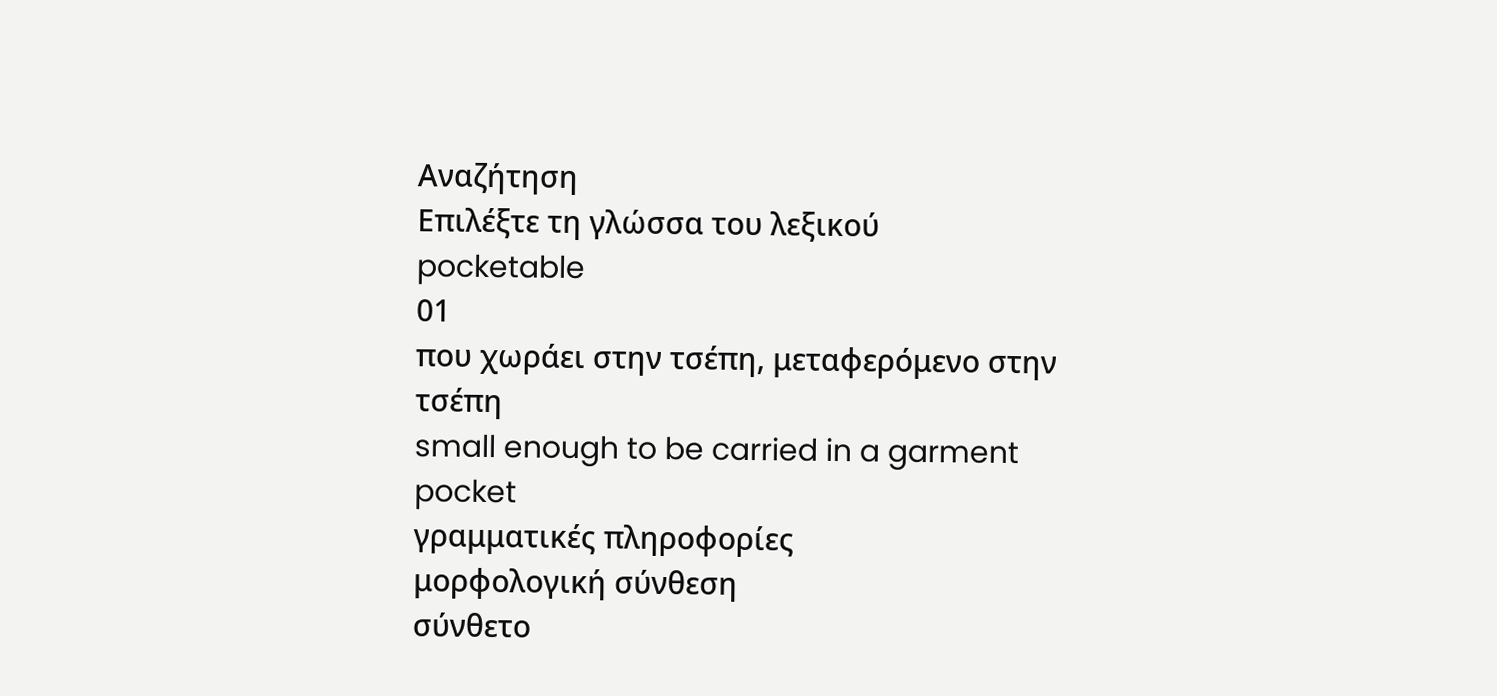Αναζήτηση
Επιλέξτε τη γλώσσα του λεξικού
pocketable
01
που χωράει στην τσέπη, μεταφερόμενο στην τσέπη
small enough to be carried in a garment pocket
γραμματικές πληροφορίες
μορφολογική σύνθεση
σύνθετο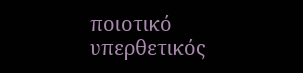ποιοτικό
υπερθετικός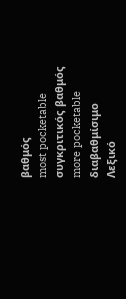βαθμός
most pocketable
συγκριτικός βαθμός
more pocketable
διαβαθμίσιμο
Λεξικό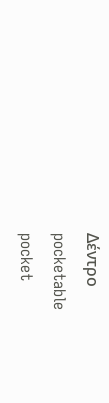Δέντρο
pocketable
pocket